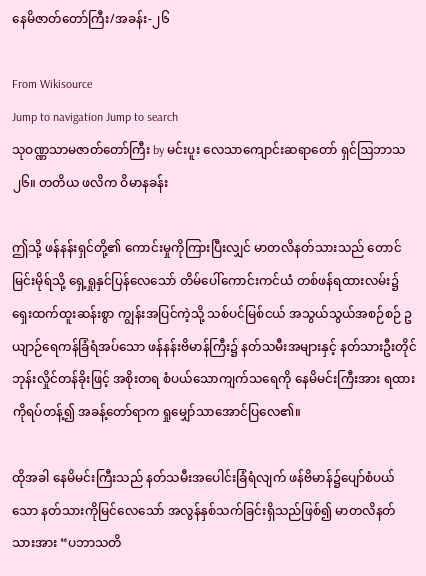နေမိဇာတ်တော်ကြီး/အခန်း-၂၆

From Wikisource
Jump to navigation Jump to search
သုဝဏ္ဏသာမဇာတ်တော်ကြီး by မင်းပူး လေသာကျောင်းဆရာတော် ရှင်ဩဘာသ
၂၆။ တတိယ ဖလိက ဝိမာနခန်း

ဤသို့ ဖန်နန်းရှင်တို့၏ ကောင်းမှုကိုကြားပြီးလျှင် မာတလိနတ်သားသည် တောင်မြင်းမိုရ်သို့ ရှေ့ရှုနှင်ပြန်လေသော် တိမ်ပေါ်ကောင်းကင်ယံ တစ်ဖန်ရထားလမ်း၌ ရှေးထက်ထူးဆန်းစွာ ကျွန်းအပြင်ကဲ့သို့ သစ်ပင်မြစ်ငယ် အသွယ်သွယ်အစဉ်စဉ် ဥယျာဉ်ရေကန်ခြံရံအပ်သော ဖန်နန်းဗိမာန်ကြီး၌ နတ်သမီးအများနှင့် နတ်သားဦးတိုင် ဘုန်းလှိုင်တန်ခိုးဖြင့် အစိုးတရ စံပယ်သောကျက်သရေကို နေမိမင်းကြီးအား ရထားကိုရပ်တန့်၍ အခန့်တော်ရာက ရှုမျှော်သာအောင်ပြလေ၏။

ထိုအခါ နေမိမင်းကြီးသည် နတ်သမီးအပေါင်းခြံရံလျက် ဖန်ဗိမာန်၌ပျော်စံပယ်သော နတ်သားကိုမြင်လေသော် အလွန်နှစ်သက်ခြင်းရှိသည်ဖြစ်၍ မာတလိနတ်သားအား “ပဘာသတိ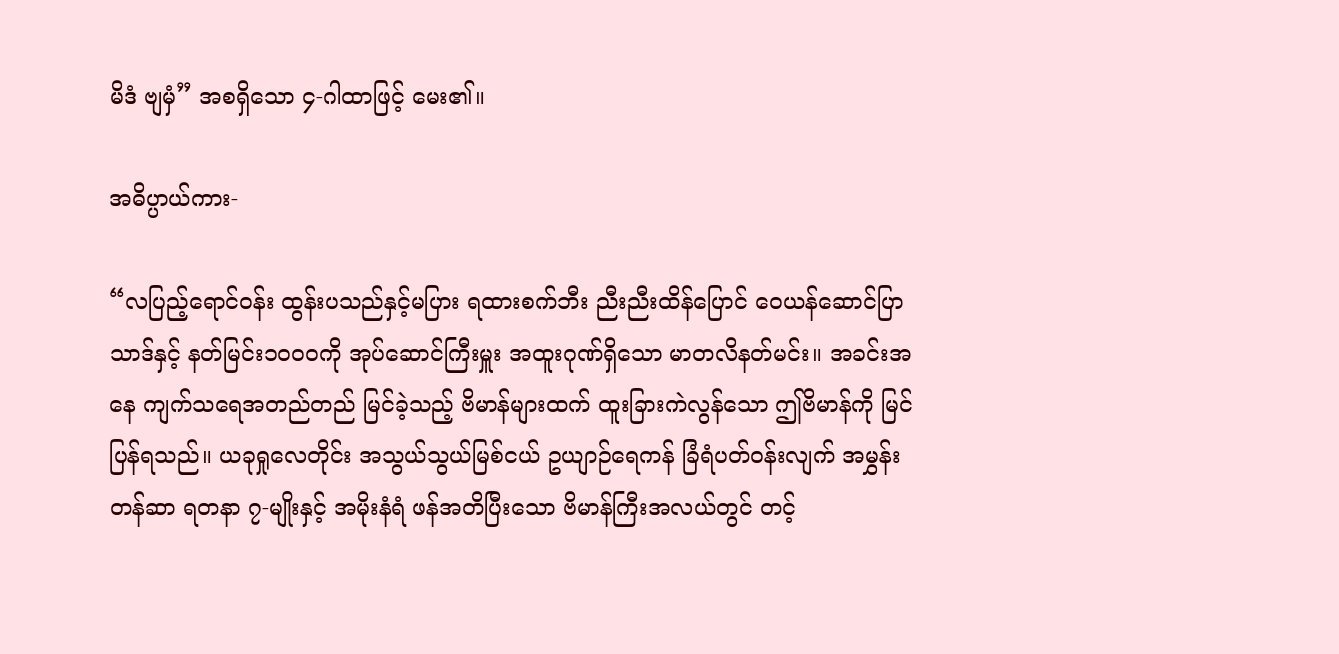မိဒံ ဗျမှံ” အစရှိသော ၄-ဂါထာဖြင့် မေး၏။

အဓိပ္ပာယ်ကား-

“လပြည့်ရောင်ဝန်း ထွန်းပသည်နှင့်မပြား ရထားစက်ဘီး ညီးညီးထိန်ပြောင် ဝေယန်ဆောင်ပြာသာဒ်နှင့် နတ်မြင်း၁၀၀၀ကို အုပ်ဆောင်ကြီးမှူး အထူးဂုဏ်ရှိသော မာတလိနတ်မင်း။ အခင်းအနေ ကျက်သရေအတည်တည် မြင်ခဲ့သည့် ဗိမာန်များထက် ထူးခြားကဲလွန်သော ဤဗိမာန်ကို မြင်ပြန်ရသည်။ ယခုရှုလေတိုင်း အသွယ်သွယ်မြစ်ငယ် ဥယျာဉ်ရေကန် ခြံရံပတ်ဝန်းလျက် အမွှန်းတန်ဆာ ရတနာ ၇-မျိုးနှင့် အမိုးနံရံ ဖန်အတိပြီးသော ဗိမာန်ကြီးအလယ်တွင် တင့်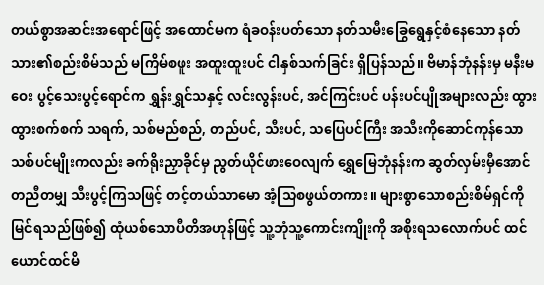တယ်စွာအဆင်းအရောင်ဖြင့် အထောင်မက ရံခဝန်းပတ်သော နတ်သမီးခြွေရွေနှင့်စံနေသော နတ်သား၏စည်းစိမ်သည် မကြိမ်စဖူး အထူးထူးပင် ငါနှစ်သက်ခြင်း ရှိပြန်သည်။ ဗိမာန်ဘုံနန်းမှ မနီးမဝေး ပွင့်သေးပွင့်ရောင်က ရွှန်းရွှင်သနှင့် လင်းလွန်းပင်, အင်ကြင်းပင် ပန်းပင်ပျိုအများလည်း ထွားထွားစက်စက် သရက်, သစ်မည်စည်, တည်ပင်, သီးပင်, သပြေပင်ကြီး အသီးကိုဆောင်ကုန်သော သစ်ပင်မျိုးကလည်း ခက်ရိုးညှာခိုင်မှ ညွတ်ယိုင်ဖားဝေလျက် ရွှေမြေဘုံနန်းက ဆွတ်လှမ်းမှီအောင် တညီတမျှ သီးပွင့်ကြသဖြင့် တင့်တယ်သာမော အံ့သြစဖွယ်တကား။ များစွာသောစည်းစိမ်ရှင်ကို မြင်ရသည်ဖြစ်၍ ထုံယစ်သောပီတိအဟုန်ဖြင့် သူ့ဘုံသူ့ကောင်းကျိုးကို အစိုးရသလောက်ပင် ထင်ယောင်ထင်မိ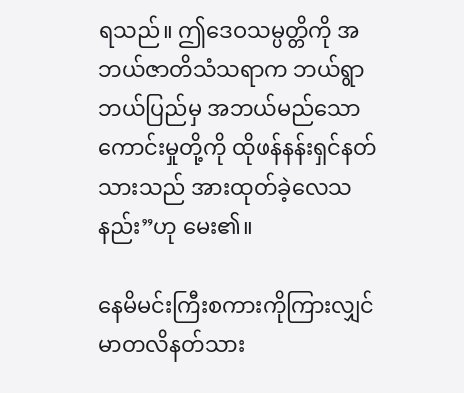ရသည်။ ဤဒေဝသမ္ပတ္တိကို အဘယ်ဇာတိသံသရာက ဘယ်ရွာဘယ်ပြည်မှ အဘယ်မည်သောကောင်းမှုတို့ကို ထိုဖန်နန်းရှင်နတ်သားသည် အားထုတ်ခဲ့လေသနည်း”ဟု မေး၏။

နေမိမင်းကြီးစကားကိုကြားလျှင် မာတလိနတ်သား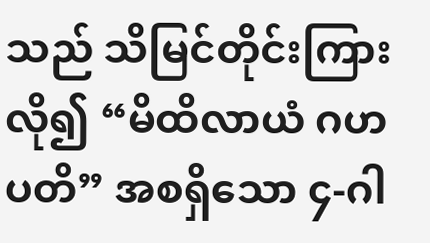သည် သိမြင်တိုင်းကြားလို၍ “မိထိလာယံ ဂဟပတိ” အစရှိသော ၄-ဂါ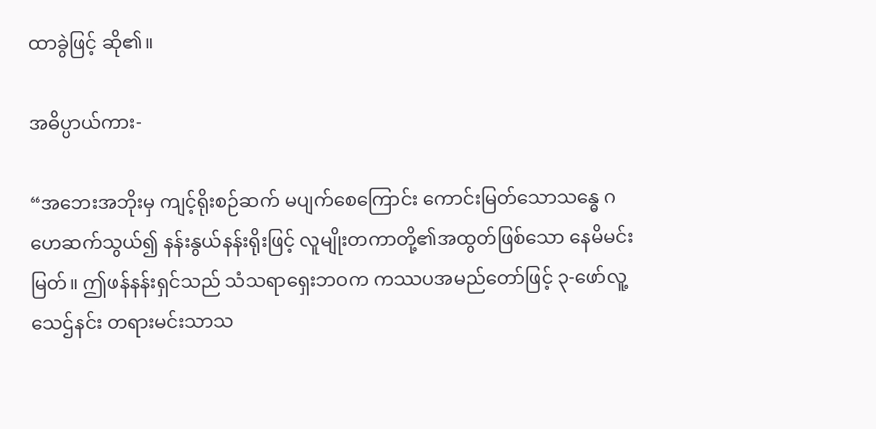ထာခွဲဖြင့် ဆို၏။

အဓိပ္ပာယ်ကား-

“အဘေးအဘိုးမှ ကျင့်ရိုးစဉ်ဆက် မပျက်စေကြောင်း ကောင်းမြတ်သောသန္ဓေ ဂဟေဆက်သွယ်၍ နန်းနွယ်နန်းရိုးဖြင့် လူမျိုးတကာတို့၏အထွတ်ဖြစ်သော နေမိမင်းမြတ်။ ဤဖန်နန်းရှင်သည် သံသရာရှေးဘဝက ကဿပအမည်တော်ဖြင့် ၃-ဖော်လူ့သေဌ်နင်း တရားမင်းသာသ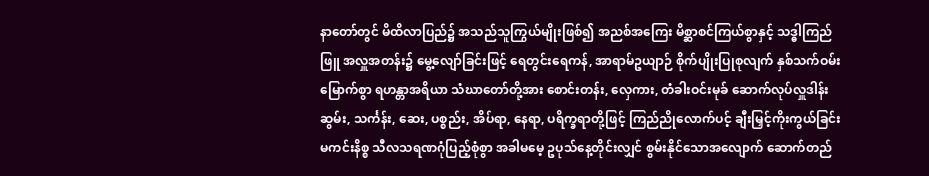နာတော်တွင် မိထိလာပြည်၌ အသည်သူကြွယ်မျိုးဖြစ်၍ အညစ်အကြေး မိစ္ဆာစင်ကြယ်စွာနှင့် သဒ္ဓါကြည်ဖြူ အလှူအတန်း၌ မွေ့လျော်ခြင်းဖြင့် ရေတွင်းရေကန်, အာရာမ်ဥယျာဉ် စိုက်ပျိုးပြုစုလျက် နှစ်သက်ဝမ်းမြောက်စွာ ရဟန္တာအရိယာ သံဃာတော်တို့အား စောင်းတန်း, လှေကား, တံခါးဝင်းမုခ် ဆောက်လုပ်လှူဒါန်း ဆွမ်း, သင်္ကန်း, ဆေး, ပစ္စည်း, အိပ်ရာ, နေရာ, ပရိက္ခရာတို့ဖြင့် ကြည်ညိုလောက်ပင့် ချီးမြှင့်ကိုးကွယ်ခြင်း မကင်းနိစ္စ သီလသရဏဂုံပြည့်စုံစွာ အခါမမေ့ ဥပုသ်နေ့တိုင်းလျှင် စွမ်းနိုင်သောအလျောက် ဆောက်တည်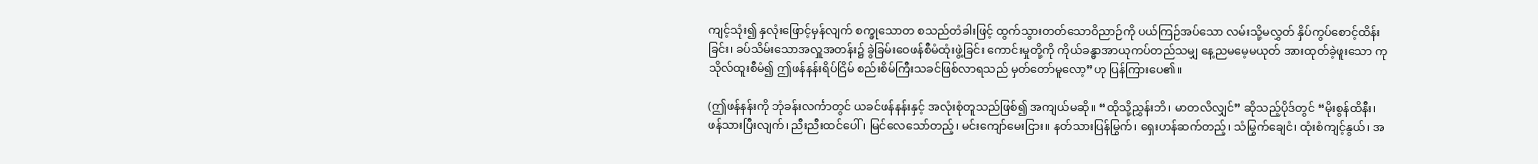ကျင့်သုံး၍ နှလုံးဖြောင့်မှန်လျက် စက္ခုသောတ စသည်တံခါးဖြင့် ထွက်သွားတတ်သောဝိညာဉ်ကို ပယ်ကြဉ်အပ်သော လမ်းသို့မလွှတ် နှိပ်ကွပ်စောင့်ထိန်းခြင်း၊ ခပ်သိမ်းသောအလှူအတန်း၌ ခွဲခြမ်းဝေဖန်စီမံထုံးဖွဲ့ခြင်း ကောင်းမှုတို့ကို ကိုယ်ခန္ဓာအာယုကပ်တည်သမျှ နေ့ညမမေ့မယုတ် အားထုတ်ခဲ့ဖူးသော ကုသိုလ်ထူးစီမံ၍ ဤဖန်နန်းရိပ်ငြိမ် စည်းစိမ်ကြီးသခင်ဖြစ်လာရသည် မှတ်တော်မူလော့”ဟု ပြန်ကြားပေ၏။

(ဤဖန်နန်းကို ဘုံခန်းလင်္ကာတွင် ယခင်ဖန်နန်းနှင့် အလုံးစုံတူသည်ဖြစ်၍ အကျယ်မဆို။ “ထိုသို့ညွှန်းဘိ၊ မာတလိလျှင်” ဆိုသည့်ပိုဒ်တွင် “မိုးစွန်ထိနီး၊ ဖန်သားပြီးလျက်၊ ညီးညီးထင်ပေါ်၊ မြင်လေသော်တည့်၊ မင်းကျော်မေးငြား။ နတ်သားပြန်မြွက်၊ ရှေးဟန်ဆက်တည့်၊ သံမြွက်ချေငံ၊ ထုံးစံကျင့်နွယ်၊ အ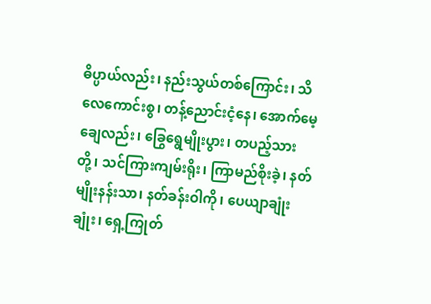ဓိပ္ပာယ်လည်း၊ နည်းသွယ်တစ်ကြောင်း၊ သိလေကောင်းစွ၊ တန့်ညောင်းငံ့နေ၊ အောက်မေ့ချေလည်း၊ ခြွေရွေမျိုးပွား၊ တပည့်သားတို့၊ သင်ကြားကျမ်းရိုး၊ ကြာမည်စိုးခဲ့၊ နတ်မျိုးနန်းသာ၊ နတ်ခန်းဝါကို၊ ပေယျာချုံးချုံး၊ ရှေ့ကြုတ်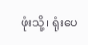ဖုံးသို့၊ ရုံးပေ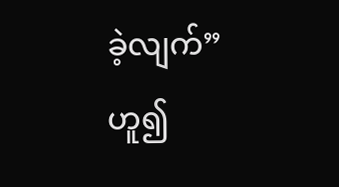ခဲ့လျက်” ဟူ၍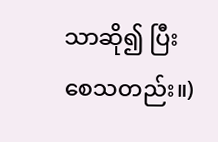သာဆို၍ ပြီးစေသတည်း။)